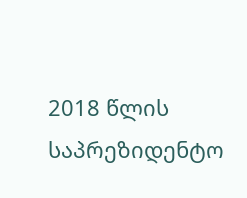2018 წლის საპრეზიდენტო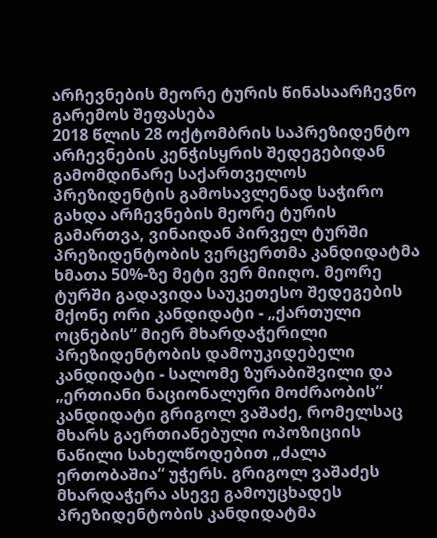არჩევნების მეორე ტურის წინასაარჩევნო გარემოს შეფასება
2018 წლის 28 ოქტომბრის საპრეზიდენტო არჩევნების კენჭისყრის შედეგებიდან გამომდინარე საქართველოს პრეზიდენტის გამოსავლენად საჭირო გახდა არჩევნების მეორე ტურის გამართვა, ვინაიდან პირველ ტურში პრეზიდენტობის ვერცერთმა კანდიდატმა ხმათა 50%-ზე მეტი ვერ მიიღო. მეორე ტურში გადავიდა საუკეთესო შედეგების მქონე ორი კანდიდატი - „ქართული ოცნების“ მიერ მხარდაჭერილი პრეზიდენტობის დამოუკიდებელი კანდიდატი - სალომე ზურაბიშვილი და „ერთიანი ნაციონალური მოძრაობის“ კანდიდატი გრიგოლ ვაშაძე, რომელსაც მხარს გაერთიანებული ოპოზიციის ნაწილი სახელწოდებით „ძალა ერთობაშია“ უჭერს. გრიგოლ ვაშაძეს მხარდაჭერა ასევე გამოუცხადეს პრეზიდენტობის კანდიდატმა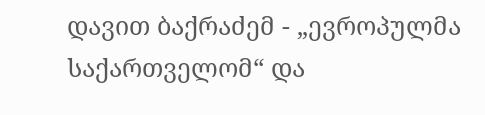დავით ბაქრაძემ - „ევროპულმა საქართველომ“ და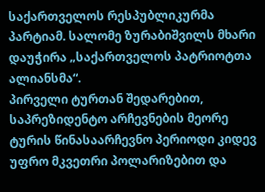საქართველოს რესპუბლიკურმა პარტიამ. სალომე ზურაბიშვილს მხარი დაუჭირა „საქართველოს პატრიოტთა ალიანსმა“.
პირველი ტურთან შედარებით, საპრეზიდენტო არჩევნების მეორე ტურის წინასაარჩევნო პერიოდი კიდევ უფრო მკვეთრი პოლარიზებით და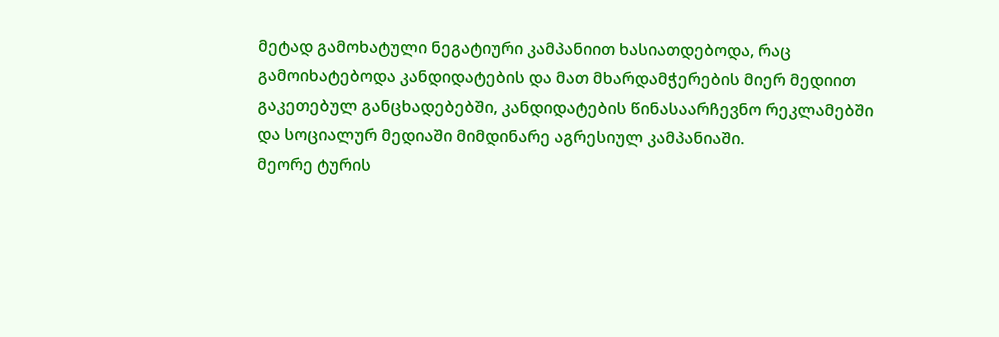მეტად გამოხატული ნეგატიური კამპანიით ხასიათდებოდა, რაც გამოიხატებოდა კანდიდატების და მათ მხარდამჭერების მიერ მედიით გაკეთებულ განცხადებებში, კანდიდატების წინასაარჩევნო რეკლამებში და სოციალურ მედიაში მიმდინარე აგრესიულ კამპანიაში.
მეორე ტურის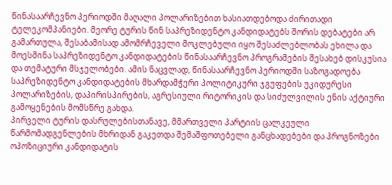წინასაარჩევნო პერიოდში მაღალი პოლარიზებით ხასიათდებოდა ძირითადი ტელეკომპანიები. მეორე ტურის წინ საპრეზიდენტო კანდიდატებს შორის დებატები არ გამართულა, შესაბამისად ამომრჩეველი მოკლებული იყო შესაძლებლობას ეხილა და მოესმინა საპრეზიდენტო კანდიდატების წინასაარჩევნო პროგრამების შესახებ დისკუსია და თემატური მსჯელობები. ამის ნაცვლად, წინასაარჩევნო პერიოდში საზოგადოება საპრეზიდენტო კანდიდატების მხარდამჭერი პოლიტიკური ჯგუფების უკიდურესი პოლარიზების, დაპირისპირების, აგრესიული რიტორიკის და სიძულვილის ენის აქტიური გამოყენების მომსწრე გახდა.
პირველი ტურის დასრულებისთანავე, მმართველი პარტიის ცალკეული წარმომადგენლების მხრიდან გაკეთდა შემაშფოთებელი განცხადებები და პროგნოზები ოპოზიციური კანდიდატის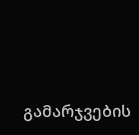გამარჯვების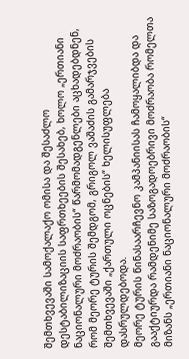შემთხვევაში სამოქალაქო ომისა და შესაძლო დესტაბილიზაციის საფრთხეების შესახებ, ხოლო „ერთიანი ნაციონალური მოძრაობის“ წარმომადგენლები აცხადებდნენ, რომ მეორე ტურის შემდგომ, გრიგოლ ვაშაძის გამარჯვების შემთხვევაში „ქართული ოცნების“ ხელისუფლება დასრულდებოდა.
მეორე ტურის წინასაარჩევნო კამპანიისას ჩამოყალიბდა და გააქტიურდა რამდენიმე საზოგადოებრივი მოძრაობა რომელთა მიზანს „ერთიანი ნაციონალური მოძრაობის“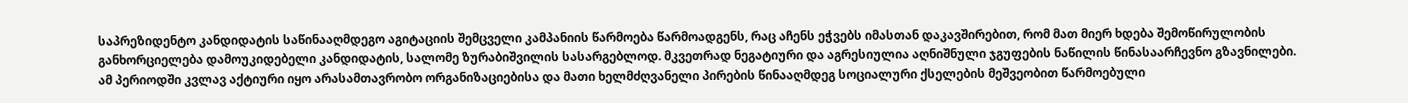საპრეზიდენტო კანდიდატის საწინააღმდეგო აგიტაციის შემცველი კამპანიის წარმოება წარმოადგენს, რაც აჩენს ეჭვებს იმასთან დაკავშირებით, რომ მათ მიერ ხდება შემოწირულობის განხორციელება დამოუკიდებელი კანდიდატის, სალომე ზურაბიშვილის სასარგებლოდ. მკვეთრად ნეგატიური და აგრესიულია აღნიშნული ჯგუფების ნაწილის წინასაარჩევნო გზავნილები.
ამ პერიოდში კვლავ აქტიური იყო არასამთავრობო ორგანიზაციებისა და მათი ხელმძღვანელი პირების წინააღმდეგ სოციალური ქსელების მეშვეობით წარმოებული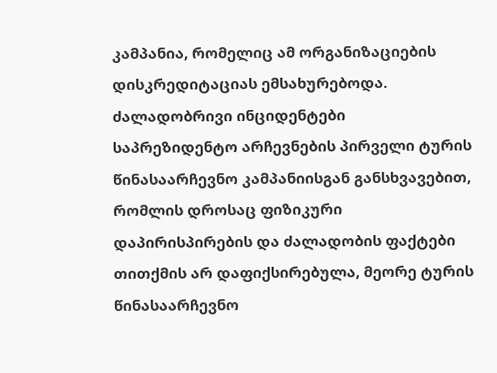კამპანია, რომელიც ამ ორგანიზაციების დისკრედიტაციას ემსახურებოდა.
ძალადობრივი ინციდენტები
საპრეზიდენტო არჩევნების პირველი ტურის წინასაარჩევნო კამპანიისგან განსხვავებით, რომლის დროსაც ფიზიკური დაპირისპირების და ძალადობის ფაქტები თითქმის არ დაფიქსირებულა, მეორე ტურის წინასაარჩევნო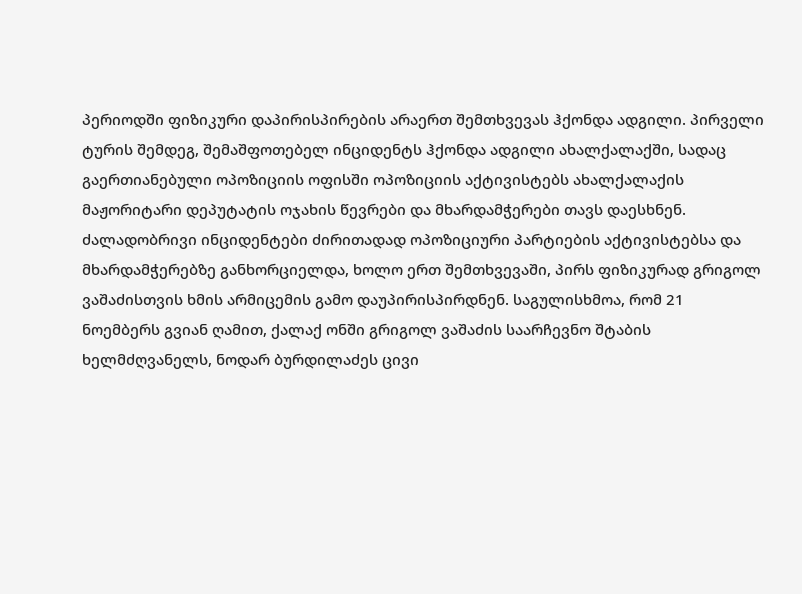პერიოდში ფიზიკური დაპირისპირების არაერთ შემთხვევას ჰქონდა ადგილი. პირველი ტურის შემდეგ, შემაშფოთებელ ინციდენტს ჰქონდა ადგილი ახალქალაქში, სადაც გაერთიანებული ოპოზიციის ოფისში ოპოზიციის აქტივისტებს ახალქალაქის მაჟორიტარი დეპუტატის ოჯახის წევრები და მხარდამჭერები თავს დაესხნენ. ძალადობრივი ინციდენტები ძირითადად ოპოზიციური პარტიების აქტივისტებსა და მხარდამჭერებზე განხორციელდა, ხოლო ერთ შემთხვევაში, პირს ფიზიკურად გრიგოლ ვაშაძისთვის ხმის არმიცემის გამო დაუპირისპირდნენ. საგულისხმოა, რომ 21 ნოემბერს გვიან ღამით, ქალაქ ონში გრიგოლ ვაშაძის საარჩევნო შტაბის ხელმძღვანელს, ნოდარ ბურდილაძეს ცივი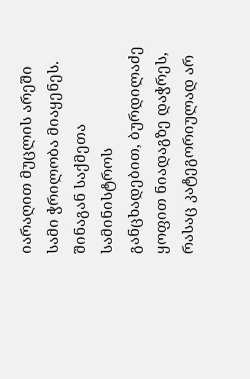იარაღით მუცლის არეში სამი ჭრილობა მიაყენეს. შინაგან საქმეთა სამინისტროს განცხადებით, ბურდილაძე ყოფით ნიადაგზე დაჭრეს, რასაც კატეგორიულად არ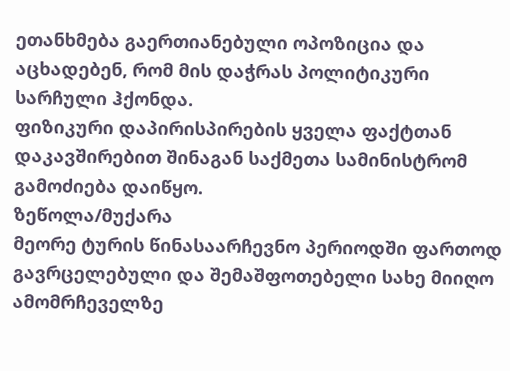ეთანხმება გაერთიანებული ოპოზიცია და აცხადებენ, რომ მის დაჭრას პოლიტიკური სარჩული ჰქონდა.
ფიზიკური დაპირისპირების ყველა ფაქტთან დაკავშირებით შინაგან საქმეთა სამინისტრომ გამოძიება დაიწყო.
ზეწოლა/მუქარა
მეორე ტურის წინასაარჩევნო პერიოდში ფართოდ გავრცელებული და შემაშფოთებელი სახე მიიღო ამომრჩეველზე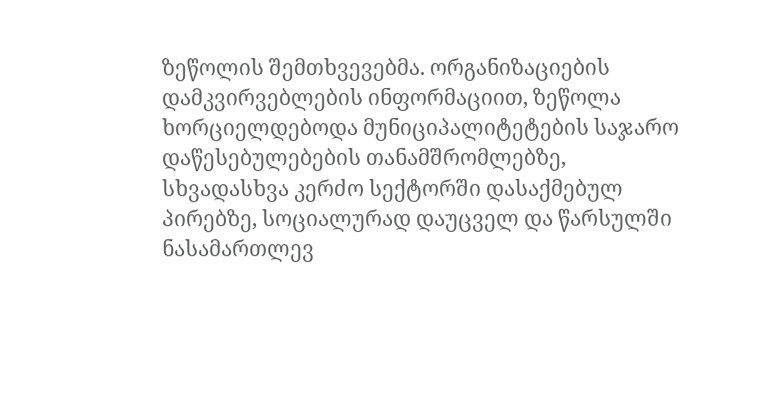ზეწოლის შემთხვევებმა. ორგანიზაციების დამკვირვებლების ინფორმაციით, ზეწოლა ხორციელდებოდა მუნიციპალიტეტების საჯარო დაწესებულებების თანამშრომლებზე, სხვადასხვა კერძო სექტორში დასაქმებულ პირებზე, სოციალურად დაუცველ და წარსულში ნასამართლევ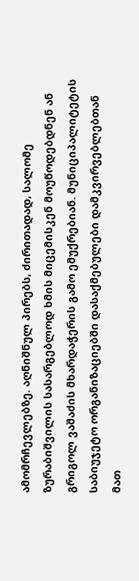ამომრჩევლებზე. აღნიშნულ პირებს, ძირითადად, სალომე ზურაბიშვილის სასარგებლოდ ხმის მიცემისკენ მოუწოდებდნენ ან გრიგოლ ვაშაძის მხარდაჭერის გამო ემუქრებიან. მუნიციპალიტეტის საბიუჯეტო ორგანიზაციებში დასაქმებულები დამკვირვებლებთან მათ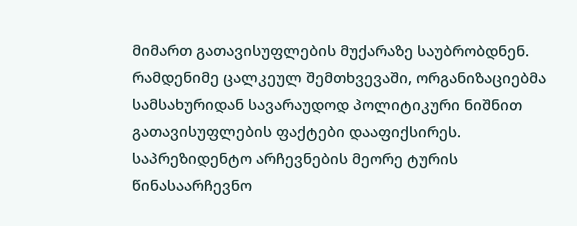მიმართ გათავისუფლების მუქარაზე საუბრობდნენ. რამდენიმე ცალკეულ შემთხვევაში, ორგანიზაციებმა სამსახურიდან სავარაუდოდ პოლიტიკური ნიშნით გათავისუფლების ფაქტები დააფიქსირეს.
საპრეზიდენტო არჩევნების მეორე ტურის წინასაარჩევნო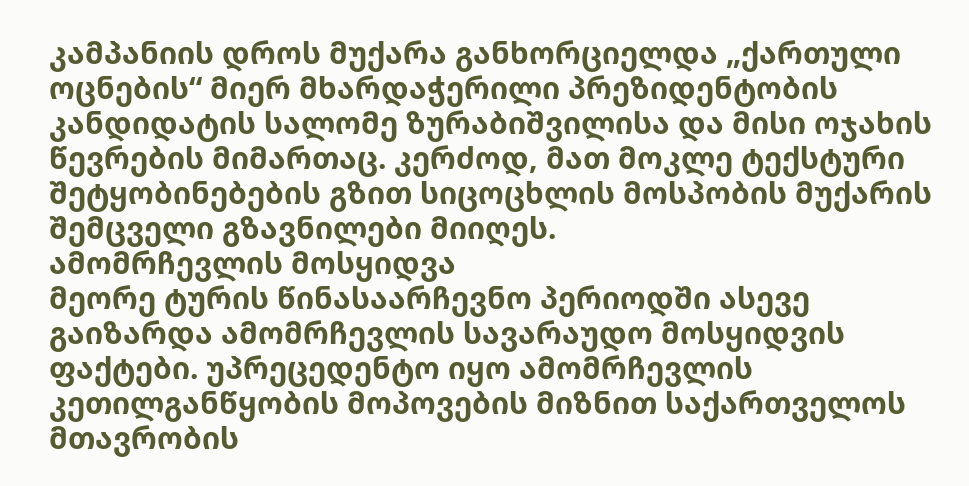კამპანიის დროს მუქარა განხორციელდა „ქართული ოცნების“ მიერ მხარდაჭერილი პრეზიდენტობის კანდიდატის სალომე ზურაბიშვილისა და მისი ოჯახის წევრების მიმართაც. კერძოდ, მათ მოკლე ტექსტური შეტყობინებების გზით სიცოცხლის მოსპობის მუქარის შემცველი გზავნილები მიიღეს.
ამომრჩევლის მოსყიდვა
მეორე ტურის წინასაარჩევნო პერიოდში ასევე გაიზარდა ამომრჩევლის სავარაუდო მოსყიდვის ფაქტები. უპრეცედენტო იყო ამომრჩევლის კეთილგანწყობის მოპოვების მიზნით საქართველოს მთავრობის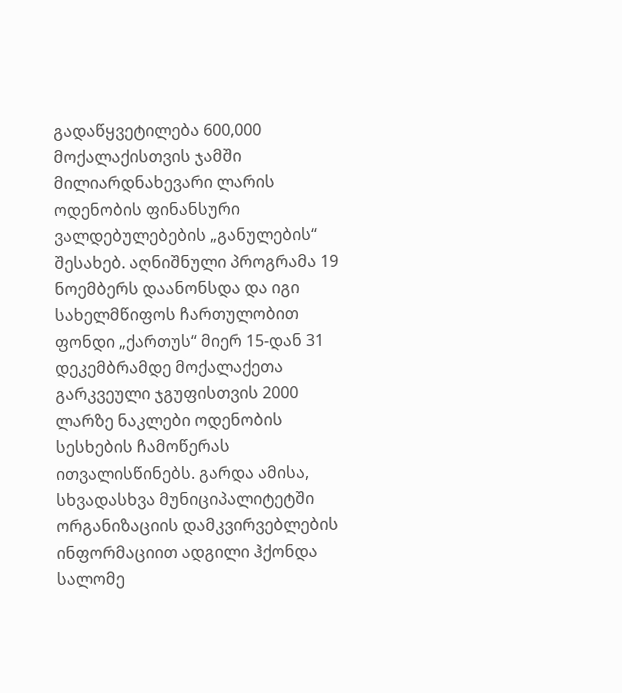გადაწყვეტილება 600,000 მოქალაქისთვის ჯამში მილიარდნახევარი ლარის ოდენობის ფინანსური ვალდებულებების „განულების“ შესახებ. აღნიშნული პროგრამა 19 ნოემბერს დაანონსდა და იგი სახელმწიფოს ჩართულობით ფონდი „ქართუს“ მიერ 15-დან 31 დეკემბრამდე მოქალაქეთა გარკვეული ჯგუფისთვის 2000 ლარზე ნაკლები ოდენობის სესხების ჩამოწერას ითვალისწინებს. გარდა ამისა, სხვადასხვა მუნიციპალიტეტში ორგანიზაციის დამკვირვებლების ინფორმაციით ადგილი ჰქონდა სალომე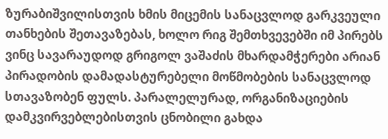ზურაბიშვილისთვის ხმის მიცემის სანაცვლოდ გარკვეული თანხების შეთავაზებას, ხოლო რიგ შემთხვევებში იმ პირებს ვინც სავარაუდოდ გრიგოლ ვაშაძის მხარდამჭერები არიან პირადობის დამადასტურებელი მოწმობების სანაცვლოდ სთავაზობენ ფულს. პარალელურად, ორგანიზაციების დამკვირვებლებისთვის ცნობილი გახდა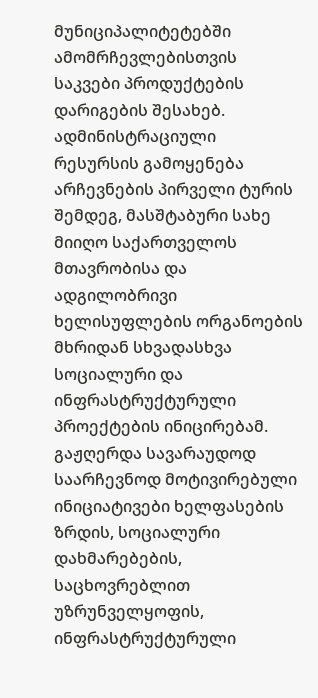მუნიციპალიტეტებში ამომრჩევლებისთვის საკვები პროდუქტების დარიგების შესახებ.
ადმინისტრაციული რესურსის გამოყენება
არჩევნების პირველი ტურის შემდეგ, მასშტაბური სახე მიიღო საქართველოს მთავრობისა და ადგილობრივი ხელისუფლების ორგანოების მხრიდან სხვადასხვა სოციალური და ინფრასტრუქტურული პროექტების ინიცირებამ. გაჟღერდა სავარაუდოდ საარჩევნოდ მოტივირებული ინიციატივები ხელფასების ზრდის, სოციალური დახმარებების, საცხოვრებლით უზრუნველყოფის, ინფრასტრუქტურული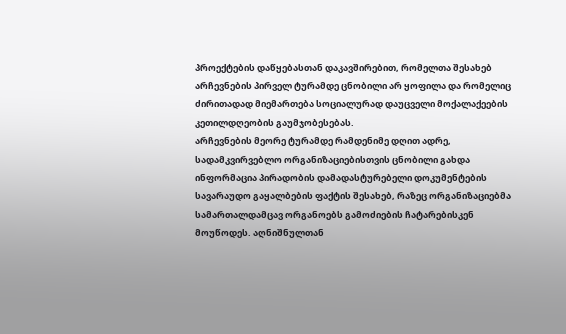პროექტების დაწყებასთან დაკავშირებით, რომელთა შესახებ არჩევნების პირველ ტურამდე ცნობილი არ ყოფილა და რომელიც ძირითადად მიემართება სოციალურად დაუცველი მოქალაქეების კეთილდღეობის გაუმჯობესებას.
არჩევნების მეორე ტურამდე რამდენიმე დღით ადრე, სადამკვირვებლო ორგანიზაციებისთვის ცნობილი გახდა ინფორმაცია პირადობის დამადასტურებელი დოკუმენტების სავარაუდო გაყალბების ფაქტის შესახებ, რაზეც ორგანიზაციებმა სამართალდამცავ ორგანოებს გამოძიების ჩატარებისკენ მოუწოდეს. აღნიშნულთან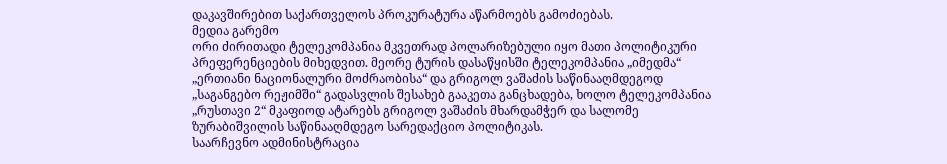დაკავშირებით საქართველოს პროკურატურა აწარმოებს გამოძიებას.
მედია გარემო
ორი ძირითადი ტელეკომპანია მკვეთრად პოლარიზებული იყო მათი პოლიტიკური პრეფერენციების მიხედვით. მეორე ტურის დასაწყისში ტელეკომპანია „იმედმა“ „ერთიანი ნაციონალური მოძრაობისა“ და გრიგოლ ვაშაძის საწინააღმდეგოდ „საგანგებო რეჟიმში“ გადასვლის შესახებ გააკეთა განცხადება, ხოლო ტელეკომპანია „რუსთავი 2“ მკაფიოდ ატარებს გრიგოლ ვაშაძის მხარდამჭერ და სალომე ზურაბიშვილის საწინააღმდეგო სარედაქციო პოლიტიკას.
საარჩევნო ადმინისტრაცია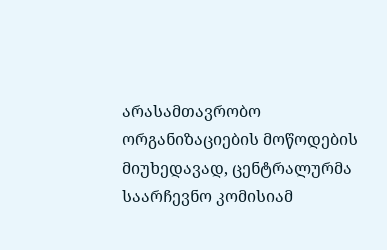არასამთავრობო ორგანიზაციების მოწოდების მიუხედავად, ცენტრალურმა საარჩევნო კომისიამ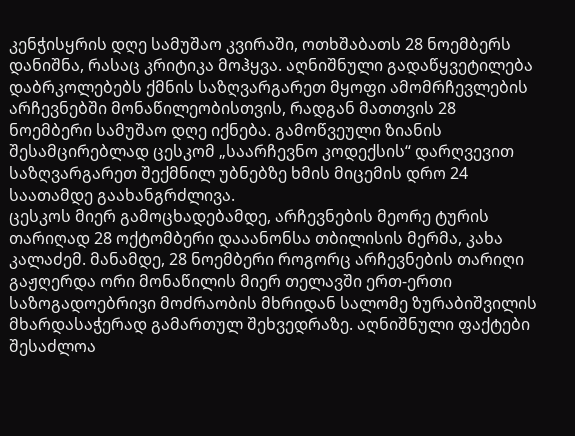კენჭისყრის დღე სამუშაო კვირაში, ოთხშაბათს 28 ნოემბერს დანიშნა, რასაც კრიტიკა მოჰყვა. აღნიშნული გადაწყვეტილება დაბრკოლებებს ქმნის საზღვარგარეთ მყოფი ამომრჩევლების არჩევნებში მონაწილეობისთვის, რადგან მათთვის 28 ნოემბერი სამუშაო დღე იქნება. გამოწვეული ზიანის შესამცირებლად ცესკომ „საარჩევნო კოდექსის“ დარღვევით საზღვარგარეთ შექმნილ უბნებზე ხმის მიცემის დრო 24 საათამდე გაახანგრძლივა.
ცესკოს მიერ გამოცხადებამდე, არჩევნების მეორე ტურის თარიღად 28 ოქტომბერი დააანონსა თბილისის მერმა, კახა კალაძემ. მანამდე, 28 ნოემბერი როგორც არჩევნების თარიღი გაჟღერდა ორი მონაწილის მიერ თელავში ერთ-ერთი საზოგადოებრივი მოძრაობის მხრიდან სალომე ზურაბიშვილის მხარდასაჭერად გამართულ შეხვედრაზე. აღნიშნული ფაქტები შესაძლოა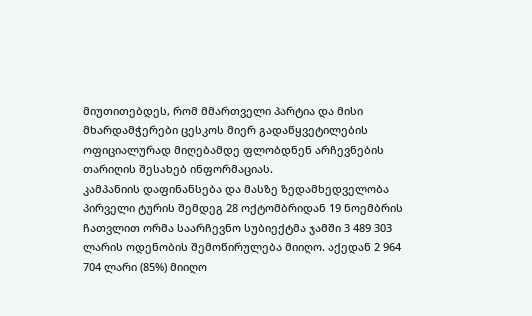მიუთითებდეს, რომ მმართველი პარტია და მისი მხარდამჭერები ცესკოს მიერ გადაწყვეტილების ოფიციალურად მიღებამდე ფლობდნენ არჩევნების თარიღის შესახებ ინფორმაციას.
კამპანიის დაფინანსება და მასზე ზედამხედველობა
პირველი ტურის შემდეგ 28 ოქტომბრიდან 19 ნოემბრის ჩათვლით ორმა საარჩევნო სუბიექტმა ჯამში 3 489 303 ლარის ოდენობის შემოწირულება მიიღო. აქედან 2 964 704 ლარი (85%) მიიღო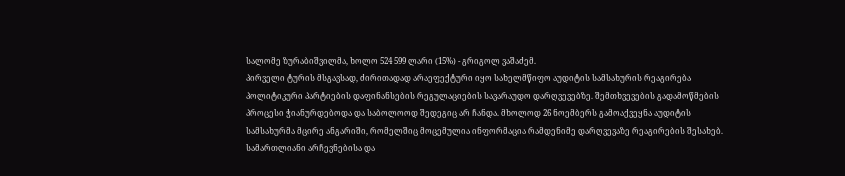სალომე ზურაბიშვილმა, ხოლო 524 599 ლარი (15%) - გრიგოლ ვაშაძემ.
პირველი ტურის მსგავსად, ძირითადად არაეფექტური იყო სახელმწიფო აუდიტის სამსახურის რეაგირება პოლიტიკური პარტიების დაფინანსების რეგულაციების სავარაუდო დარღვევებზე. შემთხვევების გადამოწმების პროცესი ჭიანურდებოდა და საბოლოოდ შედეგიც არ ჩანდა. მხოლოდ 26 ნოემბერს გამოაქვეყნა აუდიტის სამსახურმა მცირე ანგარიში, რომელშიც მოცემულია ინფორმაცია რამდენიმე დარღვევაზე რეაგირების შესახებ.
სამართლიანი არჩევნებისა და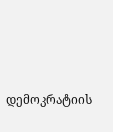დემოკრატიის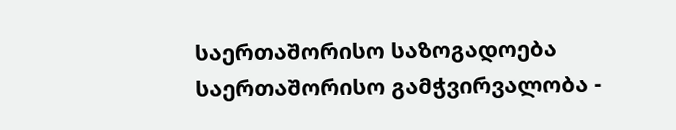საერთაშორისო საზოგადოება
საერთაშორისო გამჭვირვალობა -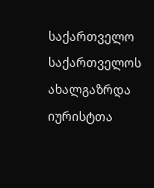საქართველო
საქართველოს ახალგაზრდა იურისტთა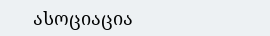ასოციაცია